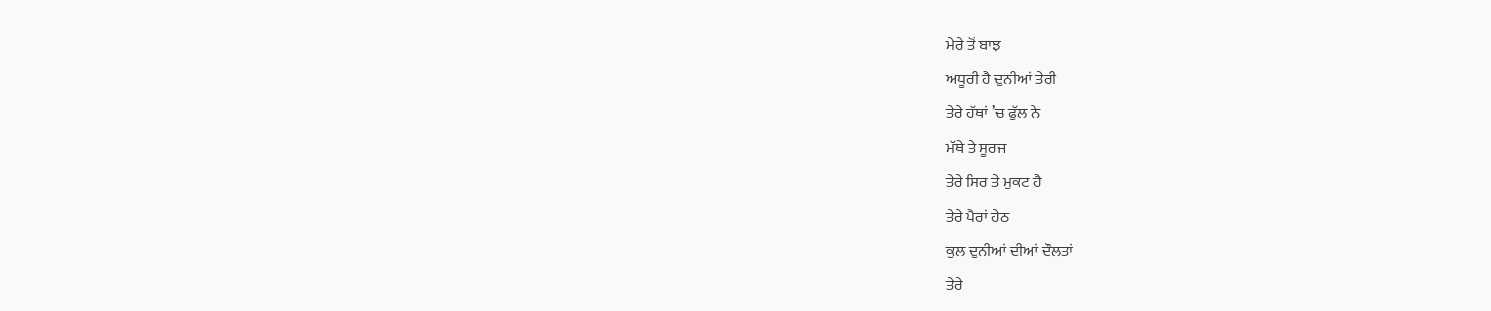ਮੇਰੇ ਤੋਂ ਬਾਝ
ਅਧੂਰੀ ਹੈ ਦੁਨੀਆਂ ਤੇਰੀ
ਤੇਰੇ ਹੱਥਾਂ ’ਚ ਫੁੱਲ ਨੇ
ਮੱਥੇ ਤੇ ਸੂਰਜ
ਤੇਰੇ ਸਿਰ ਤੇ ਮੁਕਟ ਹੈ
ਤੇਰੇ ਪੈਰਾਂ ਹੇਠ
ਕੁਲ ਦੁਨੀਆਂ ਦੀਆਂ ਦੌਲਤਾਂ
ਤੇਰੇ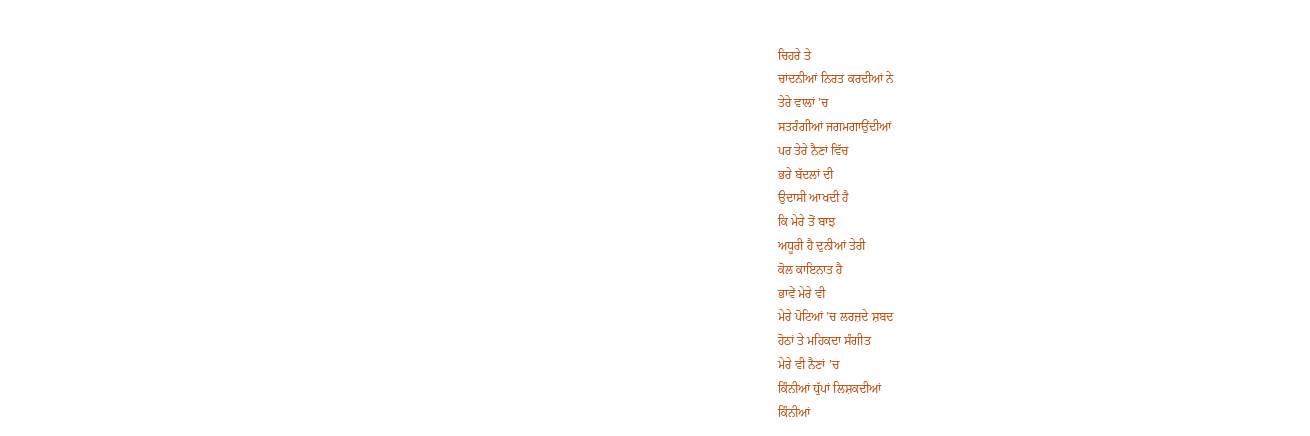ਚਿਹਰੇ ਤੇ
ਚਾਂਦਨੀਆਂ ਨਿਰਤ ਕਰਦੀਆਂ ਨੇ
ਤੇਰੇ ਵਾਲਾਂ ’ਚ
ਸਤਰੰਗੀਆਂ ਜਗਮਗਾਉਂਦੀਆਂ
ਪਰ ਤੇਰੇ ਨੈਣਾਂ ਵਿੱਚ
ਭਰੇ ਬੱਦਲਾਂ ਦੀ
ਉਦਾਸੀ ਆਖਦੀ ਹੈ
ਕਿ ਮੇਰੇ ਤੋਂ ਬਾਝ
ਅਧੂਰੀ ਹੈ ਦੁਨੀਆਂ ਤੇਰੀ
ਕੋਲ ਕਾਇਨਾਤ ਹੈ
ਭਾਵੇਂ ਮੇਰੇ ਵੀ
ਮੇਰੇ ਪੋਟਿਆਂ ’ਚ ਲਰਜ਼ਦੇ ਸ਼ਬਦ
ਹੋਠਾਂ ਤੇ ਮਹਿਕਦਾ ਸੰਗੀਤ
ਮੇਰੇ ਵੀ ਨੈਣਾਂ ’ਚ
ਕਿੰਨੀਆਂ ਧੁੱਪਾਂ ਲਿਸ਼ਕਦੀਆਂ
ਕਿੰਨੀਆਂ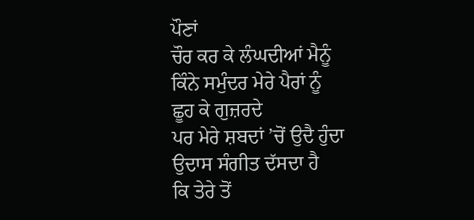ਪੌਣਾਂ
ਚੌਰ ਕਰ ਕੇ ਲੰਘਦੀਆਂ ਮੈਨੂੰ
ਕਿੰਨੇ ਸਮੁੰਦਰ ਮੇਰੇ ਪੈਰਾਂ ਨੂੰ
ਛੂਹ ਕੇ ਗੁਜ਼ਰਦੇ
ਪਰ ਮੇਰੇ ਸ਼ਬਦਾਂ ’ਚੋਂ ਉਦੈ ਹੁੰਦਾ
ਉਦਾਸ ਸੰਗੀਤ ਦੱਸਦਾ ਹੈ
ਕਿ ਤੇਰੇ ਤੋਂ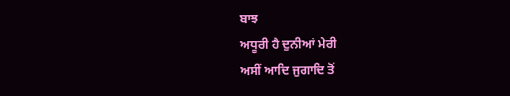ਬਾਝ
ਅਧੂਰੀ ਹੈ ਦੁਨੀਆਂ ਮੇਰੀ
ਅਸੀਂ ਆਦਿ ਜੁਗਾਦਿ ਤੋਂ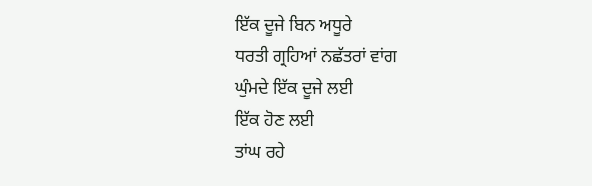ਇੱਕ ਦੂਜੇ ਬਿਨ ਅਧੂਰੇ
ਧਰਤੀ ਗ੍ਰਹਿਆਂ ਨਛੱਤਰਾਂ ਵਾਂਗ
ਘੁੰਮਦੇ ਇੱਕ ਦੂਜੇ ਲਈ
ਇੱਕ ਹੋਣ ਲਈ
ਤਾਂਘ ਰਹੇ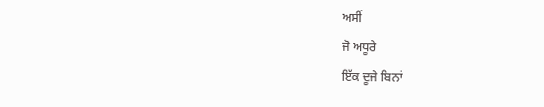ਅਸੀਂ
ਜੋ ਅਧੂਰੇ
ਇੱਕ ਦੂਜੇ ਬਿਨਾਂ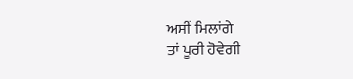ਅਸੀਂ ਮਿਲਾਂਗੇ
ਤਾਂ ਪੂਰੀ ਹੋਵੇਗੀ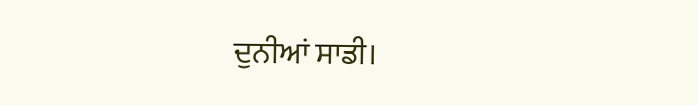ਦੁਨੀਆਂ ਸਾਡੀ।